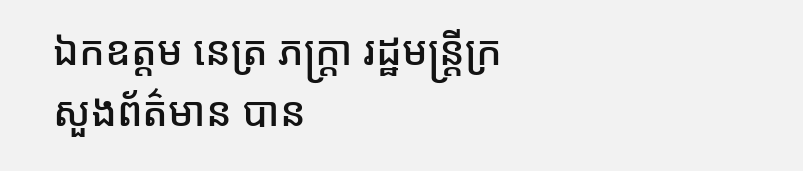ឯកឧត្តម នេត្រ ភក្ត្រា រដ្ឋមន្ត្រីក្រសួងព័ត៌មាន បាន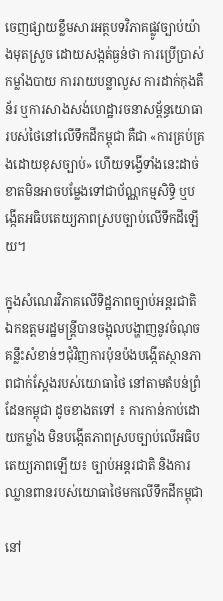ចេញផ្សាយខ្លឹមសារអត្ថបទវិភាគផ្លូវច្បាប់យ៉ាងមុតស្រួច ដោយសង្កត់ធ្ងន់ថា ការប្រើប្រាស់កម្លាំងបាយ ការរាយបន្លាលួស ការដាក់កុងតឺន័រ ឬការសាងសង់ហេដ្ឋារចនាសម្ព័ន្ធយោធារបស់ថៃនៅលើទឹកដីកម្ពុជា គឺជា «ការគ្រប់គ្រងដោយខុសច្បាប់» ហើយទង្វើទាំងនេះដាច់ខាតមិនអាចបម្លែងទៅជាប័ណ្ណកម្មសិទ្ធិ ឬបង្កើតអធិបតេយ្យភាពស្របច្បាប់លើទឹកដីឡើយ។

ក្នុងសំណេរវិភាគលើទិដ្ឋភាពច្បាប់អន្តរជាតិ ឯកឧត្តមរដ្ឋមន្ត្រីបានចង្អុលបង្ហាញនូវចំណុចគន្លឹះសំខាន់ៗជុំវិញការប៉ុនប៉ងបង្កើតស្ថានភាពជាក់ស្តែងរបស់យោធាថៃ នៅតាមតំបន់ព្រំដែនកម្ពុជា ដូចខាងតទៅ ៖ ការកាន់កាប់ដោយកម្លាំង មិនបង្កើតភាពស្របច្បាប់លើអធិបតេយ្យភាពឡើយ៖ ច្បាប់អន្តរជាតិ និងការឈ្លានពានរបស់យោធាថៃមកលើទឹកដីកម្ពុជា

នៅ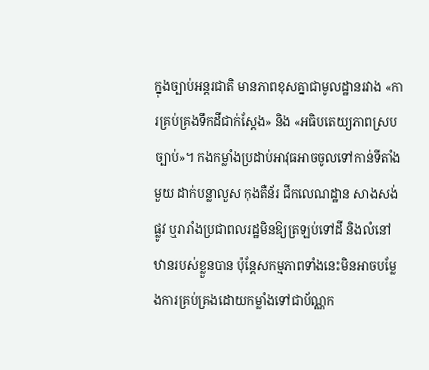ក្នុងច្បាប់អន្តរជាតិ មានភាពខុសគ្នាជាមូលដ្ឋានរវាង «ការគ្រប់គ្រងទឹកដីជាក់ស្តែង» និង «អធិបតេយ្យភាពស្របច្បាប់»។ កងកម្លាំងប្រដាប់អាវុធអាចចូលទៅកាន់ទីតាំងមួយ ដាក់បន្លាលួស កុងតឺន័រ ជីកលេណដ្ឋាន សាងសង់ផ្លូវ ឬរារាំងប្រជាពលរដ្ឋមិនឱ្យត្រឡប់ទៅដី និងលំនៅឋានរបស់ខ្លួនបាន ប៉ុន្តែសកម្មភាពទាំងនេះមិនអាចបម្លែងការគ្រប់គ្រងដោយកម្លាំងទៅជាប័ណ្ណក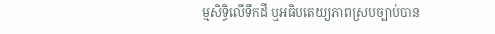ម្មសិទ្ធិលើទឹកដី ឬអធិបតេយ្យភាពស្របច្បាប់បាន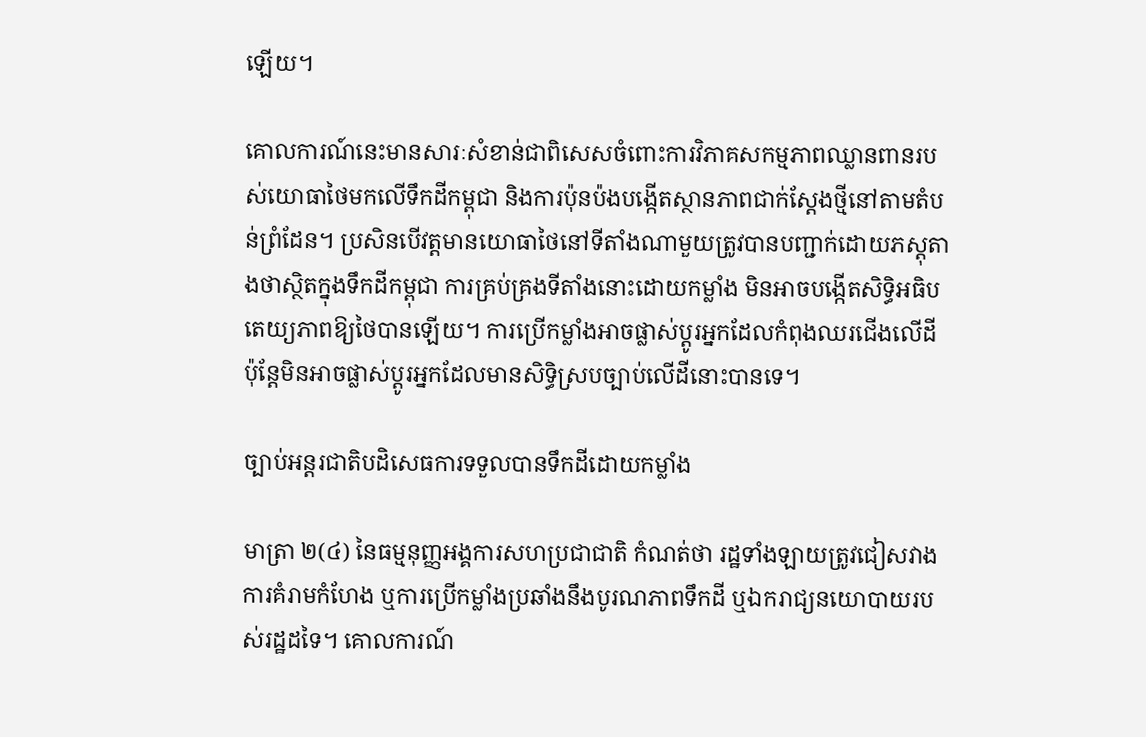ឡើយ។

គោលការណ៍នេះមានសារៈសំខាន់ជាពិសេសចំពោះការវិភាគសកម្មភាពឈ្លានពានរបស់យោធាថៃមកលើទឹកដីកម្ពុជា និងការប៉ុនប៉ងបង្កើតស្ថានភាពជាក់ស្តែងថ្មីនៅតាមតំបន់ព្រំដែន។ ប្រសិនបើវត្តមានយោធាថៃនៅទីតាំងណាមួយត្រូវបានបញ្ជាក់ដោយភស្តុតាងថាស្ថិតក្នុងទឹកដីកម្ពុជា ការគ្រប់គ្រងទីតាំងនោះដោយកម្លាំង មិនអាចបង្កើតសិទ្ធិអធិបតេយ្យភាពឱ្យថៃបានឡើយ។ ការប្រើកម្លាំងអាចផ្លាស់ប្តូរអ្នកដែលកំពុងឈរជើងលើដី ប៉ុន្តែមិនអាចផ្លាស់ប្តូរអ្នកដែលមានសិទ្ធិស្របច្បាប់លើដីនោះបានទេ។

ច្បាប់អន្តរជាតិបដិសេធការទទួលបានទឹកដីដោយកម្លាំង

មាត្រា ២(៤) នៃធម្មនុញ្ញអង្គការសហប្រជាជាតិ កំណត់ថា រដ្ឋទាំងឡាយត្រូវជៀសវាងការគំរាមកំហែង ឬការប្រើកម្លាំងប្រឆាំងនឹងបូរណភាពទឹកដី ឬឯករាជ្យនយោបាយរបស់រដ្ឋដទៃ។ គោលការណ៍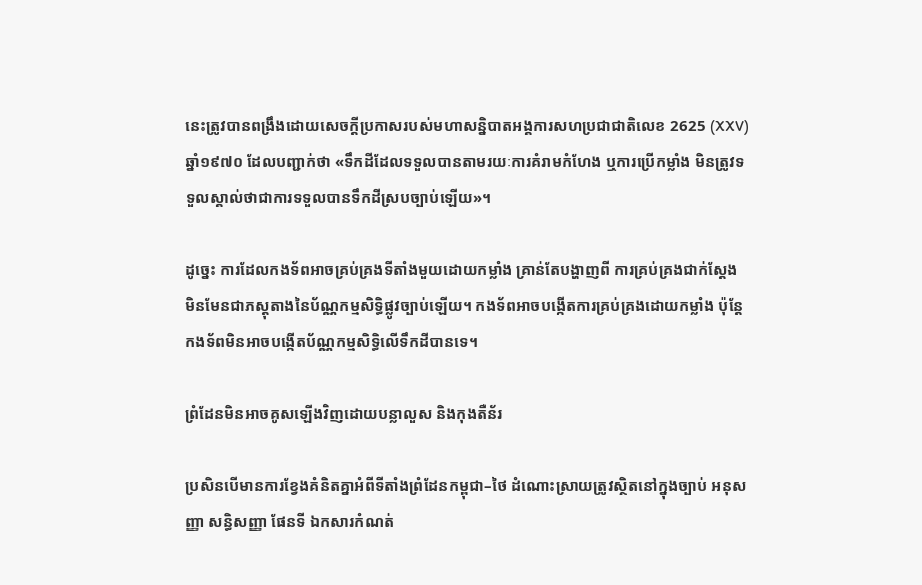នេះត្រូវបានពង្រឹងដោយសេចក្តីប្រកាសរបស់មហាសន្និបាតអង្គការសហប្រជាជាតិលេខ 2625 (XXV) ឆ្នាំ១៩៧០ ដែលបញ្ជាក់ថា «ទឹកដីដែលទទួលបានតាមរយៈការគំរាមកំហែង ឬការប្រើកម្លាំង មិនត្រូវទទួលស្គាល់ថាជាការទទួលបានទឹកដីស្របច្បាប់ឡើយ»។

ដូច្នេះ ការដែលកងទ័ពអាចគ្រប់គ្រងទីតាំងមួយដោយកម្លាំង គ្រាន់តែបង្ហាញពី ការគ្រប់គ្រងជាក់ស្តែង មិនមែនជាភស្តុតាងនៃប័ណ្ណកម្មសិទ្ធិផ្លូវច្បាប់ឡើយ។ កងទ័ពអាចបង្កើតការគ្រប់គ្រងដោយកម្លាំង ប៉ុន្តែកងទ័ពមិនអាចបង្កើតប័ណ្ណកម្មសិទ្ធិលើទឹកដីបានទេ។

ព្រំដែនមិនអាចគូសឡើងវិញដោយបន្លាលួស និងកុងតឺន័រ

ប្រសិនបើមានការខ្វែងគំនិតគ្នាអំពីទីតាំងព្រំដែនកម្ពុជា–ថៃ ដំណោះស្រាយត្រូវស្ថិតនៅក្នុងច្បាប់ អនុសញ្ញា សន្ធិសញ្ញា ផែនទី ឯកសារកំណត់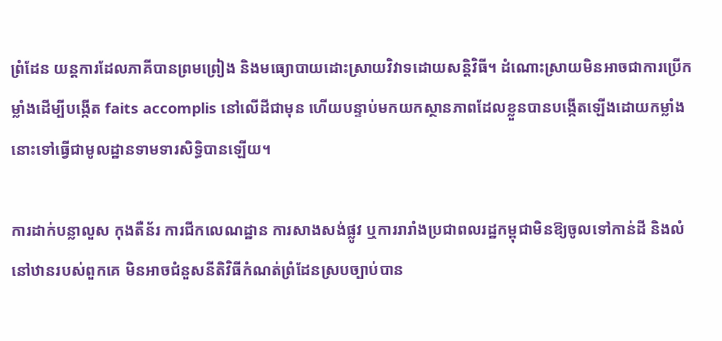ព្រំដែន យន្តការដែលភាគីបានព្រមព្រៀង និងមធ្យោបាយដោះស្រាយវិវាទដោយសន្តិវិធី។ ដំណោះស្រាយមិនអាចជាការប្រើកម្លាំងដើម្បីបង្កើត faits accomplis នៅលើដីជាមុន ហើយបន្ទាប់មកយកស្ថានភាពដែលខ្លួនបានបង្កើតឡើងដោយកម្លាំងនោះទៅធ្វើជាមូលដ្ឋានទាមទារសិទ្ធិបានឡើយ។

ការដាក់បន្លាលួស កុងតឺន័រ ការជីកលេណដ្ឋាន ការសាងសង់ផ្លូវ ឬការរារាំងប្រជាពលរដ្ឋកម្ពុជាមិនឱ្យចូលទៅកាន់ដី និងលំនៅឋានរបស់ពួកគេ មិនអាចជំនួសនីតិវិធីកំណត់ព្រំដែនស្របច្បាប់បាន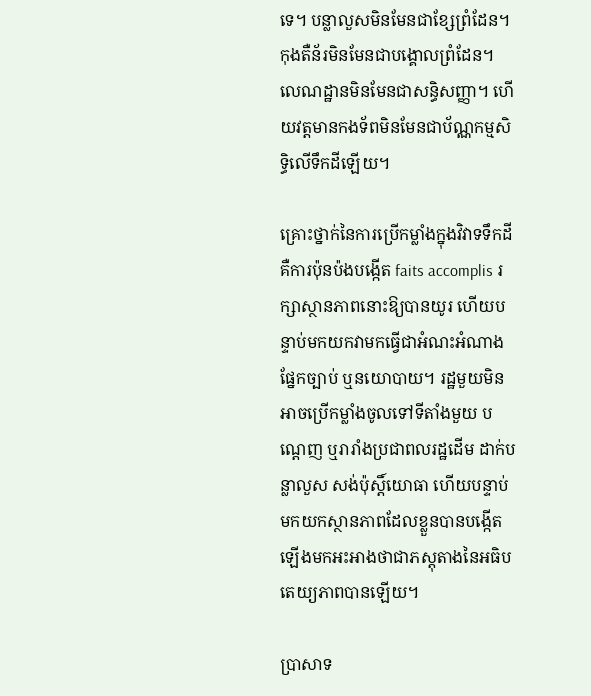ទេ។ បន្លាលួសមិនមែនជាខ្សែព្រំដែន។ កុងតឺន័រមិនមែនជាបង្គោលព្រំដែន។ លេណដ្ឋានមិនមែនជាសន្ធិសញ្ញា។ ហើយវត្តមានកងទ័ពមិនមែនជាប័ណ្ណកម្មសិទ្ធិលើទឹកដីឡើយ។

គ្រោះថ្នាក់នៃការប្រើកម្លាំងក្នុងវិវាទទឹកដី គឺការប៉ុនប៉ងបង្កើត faits accomplis រក្សាស្ថានភាពនោះឱ្យបានយូរ ហើយបន្ទាប់មកយកវាមកធ្វើជាអំណះអំណាងផ្នែកច្បាប់ ឬនយោបាយ។ រដ្ឋមួយមិនអាចប្រើកម្លាំងចូលទៅទីតាំងមួយ បណ្តេញ ឬរារាំងប្រជាពលរដ្ឋដើម ដាក់បន្លាលួស សង់ប៉ុស្តិ៍យោធា ហើយបន្ទាប់មកយកស្ថានភាពដែលខ្លួនបានបង្កើតឡើងមកអះអាងថាជាភស្តុតាងនៃអធិបតេយ្យភាពបានឡើយ។

ប្រាសាទ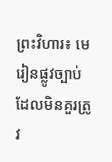ព្រះវិហារ៖ មេរៀនផ្លូវច្បាប់ដែលមិនគួរត្រូវ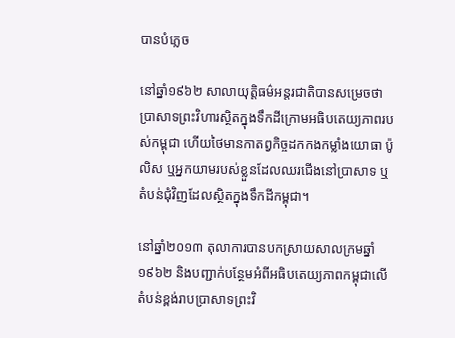បានបំភ្លេច

នៅឆ្នាំ១៩៦២ សាលាយុត្តិធម៌អន្តរជាតិបានសម្រេចថា ប្រាសាទព្រះវិហារស្ថិតក្នុងទឹកដីក្រោមអធិបតេយ្យភាពរបស់កម្ពុជា ហើយថៃមានកាតព្វកិច្ចដកកងកម្លាំងយោធា ប៉ូលិស ឬអ្នកយាមរបស់ខ្លួនដែលឈរជើងនៅប្រាសាទ ឬតំបន់ជុំវិញដែលស្ថិតក្នុងទឹកដីកម្ពុជា។

នៅឆ្នាំ២០១៣ តុលាការបានបកស្រាយសាលក្រមឆ្នាំ១៩៦២ និងបញ្ជាក់បន្ថែមអំពីអធិបតេយ្យភាពកម្ពុជាលើតំបន់ខ្ពង់រាបប្រាសាទព្រះវិ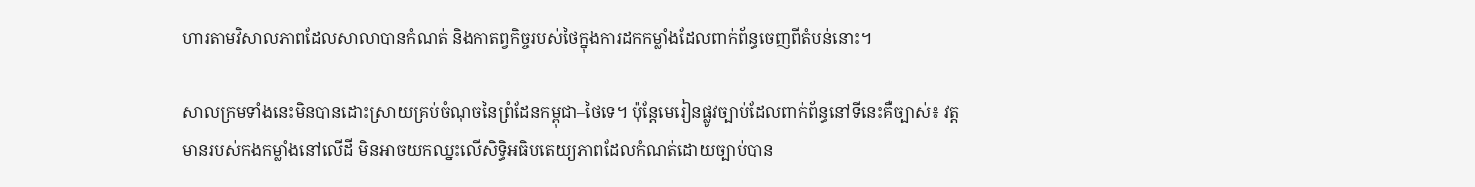ហារតាមវិសាលភាពដែលសាលាបានកំណត់ និងកាតព្វកិច្ចរបស់ថៃក្នុងការដកកម្លាំងដែលពាក់ព័ន្ធចេញពីតំបន់នោះ។

សាលក្រមទាំងនេះមិនបានដោះស្រាយគ្រប់ចំណុចនៃព្រំដែនកម្ពុជា–ថៃទេ។ ប៉ុន្តែមេរៀនផ្លូវច្បាប់ដែលពាក់ព័ន្ធនៅទីនេះគឺច្បាស់៖ វត្តមានរបស់កងកម្លាំងនៅលើដី មិនអាចយកឈ្នះលើសិទ្ធិអធិបតេយ្យភាពដែលកំណត់ដោយច្បាប់បាន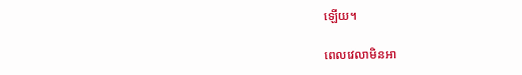ឡើយ។

ពេលវេលាមិនអា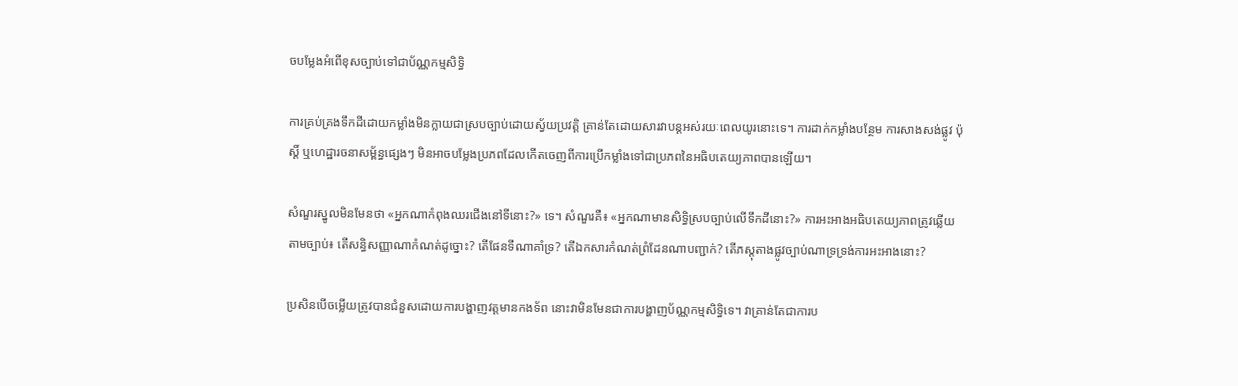ចបម្លែងអំពើខុសច្បាប់ទៅជាប័ណ្ណកម្មសិទ្ធិ

ការគ្រប់គ្រងទឹកដីដោយកម្លាំងមិនក្លាយជាស្របច្បាប់ដោយស្វ័យប្រវត្តិ គ្រាន់តែដោយសារវាបន្តអស់រយៈពេលយូរនោះទេ។ ការដាក់កម្លាំងបន្ថែម ការសាងសង់ផ្លូវ ប៉ុស្តិ៍ ឬហេដ្ឋារចនាសម្ព័ន្ធផ្សេងៗ មិនអាចបម្លែងប្រភពដែលកើតចេញពីការប្រើកម្លាំងទៅជាប្រភពនៃអធិបតេយ្យភាពបានឡើយ។

សំណួរស្នូលមិនមែនថា «អ្នកណាកំពុងឈរជើងនៅទីនោះ?» ទេ។ សំណួរគឺ៖ «អ្នកណាមានសិទ្ធិស្របច្បាប់លើទឹកដីនោះ?» ការអះអាងអធិបតេយ្យភាពត្រូវឆ្លើយតាមច្បាប់៖ តើសន្ធិសញ្ញាណាកំណត់ដូច្នោះ? តើផែនទីណាគាំទ្រ? តើឯកសារកំណត់ព្រំដែនណាបញ្ជាក់? តើភស្តុតាងផ្លូវច្បាប់ណាទ្រទ្រង់ការអះអាងនោះ?

ប្រសិនបើចម្លើយត្រូវបានជំនួសដោយការបង្ហាញវត្តមានកងទ័ព នោះវាមិនមែនជាការបង្ហាញប័ណ្ណកម្មសិទ្ធិទេ។ វាគ្រាន់តែជាការប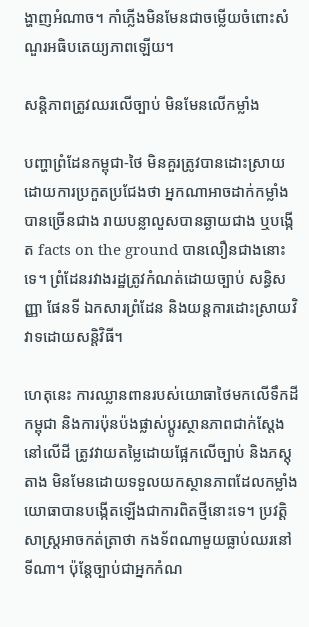ង្ហាញអំណាច។ កាំភ្លើងមិនមែនជាចម្លើយចំពោះសំណួរអធិបតេយ្យភាពឡើយ។

សន្តិភាពត្រូវឈរលើច្បាប់ មិនមែនលើកម្លាំង

បញ្ហាព្រំដែនកម្ពុជា-ថៃ មិនគួរត្រូវបានដោះស្រាយដោយការប្រកួតប្រជែងថា អ្នកណាអាចដាក់កម្លាំងបានច្រើនជាង រាយបន្លាលួសបានឆ្ងាយជាង ឬបង្កើត facts on the ground បានលឿនជាងនោះទេ។ ព្រំដែនរវាងរដ្ឋត្រូវកំណត់ដោយច្បាប់ សន្ធិសញ្ញា ផែនទី ឯកសារព្រំដែន និងយន្តការដោះស្រាយវិវាទដោយសន្តិវិធី។

ហេតុនេះ ការឈ្លានពានរបស់យោធាថៃមកលើទឹកដីកម្ពុជា និងការប៉ុនប៉ងផ្លាស់ប្តូរស្ថានភាពជាក់ស្តែងនៅលើដី ត្រូវវាយតម្លៃដោយផ្អែកលើច្បាប់ និងភស្តុតាង មិនមែនដោយទទួលយកស្ថានភាពដែលកម្លាំងយោធាបានបង្កើតឡើងជាការពិតថ្មីនោះទេ។ ប្រវត្តិសាស្ត្រអាចកត់ត្រាថា កងទ័ពណាមួយធ្លាប់ឈរនៅទីណា។ ប៉ុន្តែច្បាប់ជាអ្នកកំណ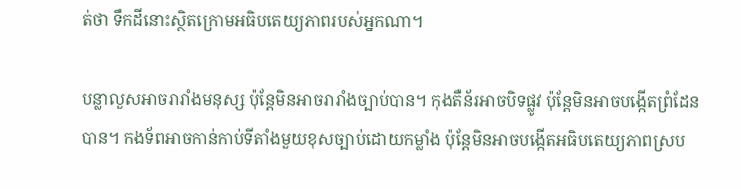ត់ថា ទឹកដីនោះស្ថិតក្រោមអធិបតេយ្យភាពរបស់អ្នកណា។

បន្លាលួសអាចរារាំងមនុស្ស ប៉ុន្តែមិនអាចរារាំងច្បាប់បាន។ កុងតឺន័រអាចបិទផ្លូវ ប៉ុន្តែមិនអាចបង្កើតព្រំដែនបាន។ កងទ័ពអាចកាន់កាប់ទីតាំងមួយខុសច្បាប់ដោយកម្លាំង ប៉ុន្តែមិនអាចបង្កើតអធិបតេយ្យភាពស្រប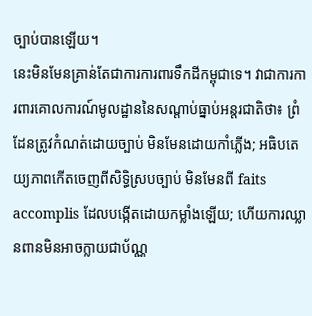ច្បាប់បានឡើយ។
នេះមិនមែនគ្រាន់តែជាការការពារទឹកដីកម្ពុជាទេ។ វាជាការការពារគោលការណ៍មូលដ្ឋាននៃសណ្តាប់ធ្នាប់អន្តរជាតិថា៖ ព្រំដែនត្រូវកំណត់ដោយច្បាប់ មិនមែនដោយកាំភ្លើង; អធិបតេយ្យភាពកើតចេញពីសិទ្ធិស្របច្បាប់ មិនមែនពី faits accomplis ដែលបង្កើតដោយកម្លាំងឡើយ; ហើយការឈ្លានពានមិនអាចក្លាយជាប័ណ្ណ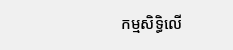កម្មសិទ្ធិលើ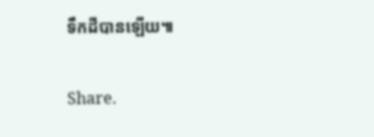ទឹកដីបានឡើយ៕

Share.